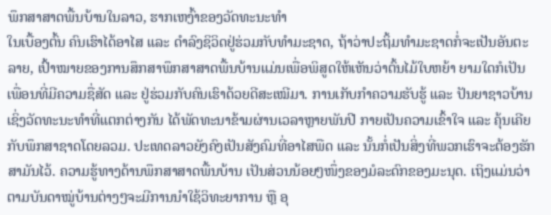ພຶກສາສາດພື້ນບ້ານໃນລາວ, ຮາກເຫງົ້າຂອງວັດທະນະທໍາ
ໃນເບື້ອງຕົ້ນ ຄົນເຮົາໄດ້ອາໄສ ແລະ ດໍາລົງຊິວິດຢູ່ຮ່ວມກັບທໍາມະຊາດ, ຖ້າວ່າປະຖິ້ມທໍາມະຊາດກໍ່ຈະເປັນອັນຕະລາຍ, ເປົ້າໝາຍຂອງການສຶກສາພຶກສາສາດພື້ນບ້ານແມ່ນເພື່ອພິສູດໃຫ້ເຫັນວ່າຕົ້ນໄມ້ໃບຫຍ້າ ຍາມໃດກໍເປັນເພື່ອນທີ່ມີຄວາມຊື່ສັດ ແລະ ຢູ່ຮ່ວມກັບຄົນເຮົາດ້ວຍດີສະເໝີມາ. ການເກັບກໍາຄວາມຮັບຮູ້ ແລະ ປັນຍາຊາວບ້ານເຊິ່ງວັດທະນະທໍາທີ່ແຕກຕ່າງກັນ ໄດ້ພັດທະນາຂ້າມຜ່ານເວລາຫຼາຍພັນປີ ກາຍເປັນຄວາມເຂົ້າໃຈ ແລະ ຄຸ້ນເຄີຍກັບພຶກສາຊາດໂດຍລວມ. ປະເທດລາວຍັງຄົງເປັນສັງຄົມທີ່ອາໄສພືດ ແລະ ນັ້ນກໍ່ເປັນສິ່ງທີ່ພວກເຮົາຈະຕ້ອງຮັກສາມັນໄວ້. ຄວາມຮູ້ທາງດ້ານພຶກສາສາດພື້ນບ້ານ ເປັນສ່ວນນ້ອຍໆໜຶ່ງຂອງມໍລະດົກຂອງມະນຸດ. ເຖິງແມ່ນວ່າຕາມບັນດາໝູ່ບ້ານຕ່າງໆຈະມີການນໍາໃຊ້ວິທະຍາການ ຫຼື ອຸ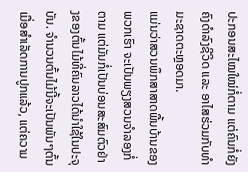ປະກອນສະໄໝໃໝ່ກໍ່ຕາມ ແຕ່ຄົນກໍ່ຍັງຄົງດໍາລົງຊີວິດ ແລະ ອາໄສຮ່ວມກັບທໍາມະຊາດຕະຫຼອດມາ.
ແມ່ນວ່າສວນພຶກສາສາດພື້ນບ້ານຂອງພວກເຮົາ ຈະເປັນພຽງສວນຈຳລອງກໍ່ຕາມ ແຕ່ມັນກໍ່ເປັນບ່ອນສະສົມຕົວຢ່າງຂອງຕົ້ນໄມ້ທີ່ຄົນລາວໄດ້ນໍາໃຊ້ໃນປະຈຸບັນ. ຈຳນວນຕົ້ນໄມ້ນີ້ຈະເປັນພັນໆຕົ້ນເມື່ອສຳເລັດການປູກແລ້ວ, ແຕ່ຄວາມ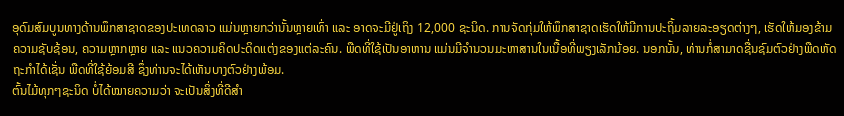ອຸດົມສົມບູນທາງດ້ານພຶກສາຊາດຂອງປະເທດລາວ ແມ່ນຫຼາຍກວ່ານັ້ນຫຼາຍເທົ່າ ແລະ ອາດຈະມີຢູ່ເຖິງ 12,000 ຊະນິດ. ການຈັດກຸ່ມໃຫ້ພຶກສາຊາດເຮັດໃຫ້ມີການປະຖິ້ມລາຍລະອຽດຕ່າງໆ, ເຮັດໃຫ້ມອງຂ້າມຄວາມຊັບຊ້ອນ, ຄວາມຫຼາກຫຼາຍ ແລະ ແນວຄວາມຄິດປະດິດແຕ່ງຂອງແຕ່ລະຄົນ. ພືດທີ່ໃຊ້ເປັນອາຫານ ແມ່ນມີຈໍານວນມະຫາສານໃນເນື້ອທີ່ພຽງເລັກນ້ອຍ. ນອກນັ້ນ, ທ່ານກໍ່ສາມາດຊື່ນຊົມຕົວຢ່າງພືດຫັດຖະກໍາໄດ້ເຊັ່ນ ພືດທີ່ໃຊ້ຍ້ອມສີ ຊຶ່ງທ່ານຈະໄດ້ເຫັນບາງຕົວຢ່າງພ້ອມ.
ຕົ້ນໄມ້ທຸກໆຊະນິດ ບໍ່ໄດ້ໝາຍຄວາມວ່າ ຈະເປັນສິ່ງທີ່ດີສໍາ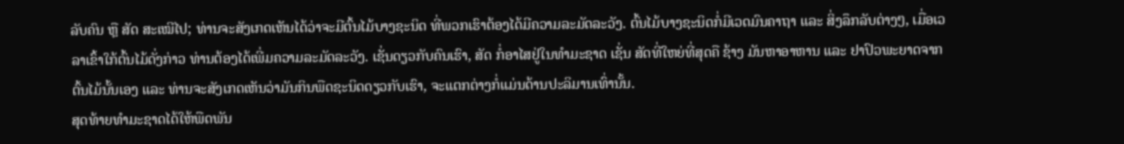ລັບຄົນ ຫຼື ສັດ ສະເໝີໄປ; ທ່ານຈະສັງເກດເຫັນໄດ້ວ່າຈະມີຕົ້ນໄມ້ບາງຊະນິດ ທີ່ພວກເຮົາຕ້ອງໄດ້ມີຄວາມລະມັດລະວັງ. ຕົ້ນໄມ້ບາງຊະນິດກໍ່ມີເວດມົນຄາຖາ ແລະ ສິ່ງລຶກລັບຕ່າງໆ, ເມື່ອເວລາເຂົ້າໃກ້ຕົ້ນໄມ້ດັ່ງກ່າວ ທ່ານຕ້ອງໄດ້ເພີ່ມຄວາມລະມັດລະວັງ. ເຊັ່ນດຽວກັບຄົນເຮົາ, ສັດ ກໍ່ອາໄສຢູ່ໃນທຳມະຊາດ ເຊັ່ນ ສັດທີ່ໃຫຍ່ທີ່ສຸດຄື ຊ້າງ ມັນຫາອາຫານ ແລະ ຢາປົວພະຍາດຈາກຕົ້ນໄມ້ນັ້ນເອງ ແລະ ທ່ານຈະສັງເກດເຫັນວ່າມັນກິນພືດຊະນິດດຽວກັບເຮົາ, ຈະແຕກຕ່າງກໍ່ແມ່ນດ້ານປະລິມານເທົ່ານັ້ນ.
ສຸດທ້າຍທໍາມະຊາດໄດ້ໃຫ້ພືດພັນ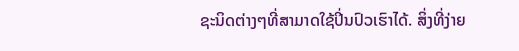ຊະນິດຕ່າງໆທີ່ສາມາດໃຊ້ປິ່ນປົວເຮົາໄດ້. ສິ່ງທີ່ງ່າຍ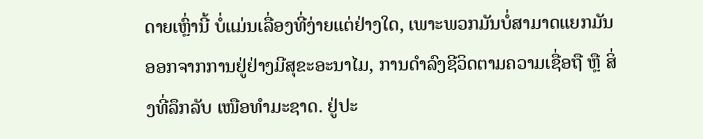ດາຍເຫຼົ່ານີ້ ບໍ່ແມ່ນເລື່ອງທີ່ງ່າຍແຕ່ຢ່າງໃດ, ເພາະພວກມັນບໍ່ສາມາດແຍກມັນອອກຈາກການຢູ່ຢ່າງມີສຸຂະອະນາໄມ, ການດຳລົງຊີວິດຕາມຄວາມເຊື່ອຖື ຫຼື ສິ່ງທີ່ລຶກລັບ ເໜືອທໍາມະຊາດ. ຢູ່ປະ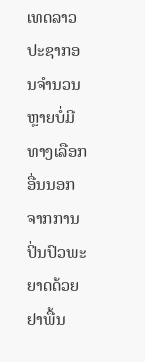ເທດລາວ ປະຊາກອນຈໍານວນຫຼາຍບໍ່ມີທາງເລືອກອື່ນນອກຈາກການປິ່ນປົວພະຍາດດ້ວຍຢາພື້ນ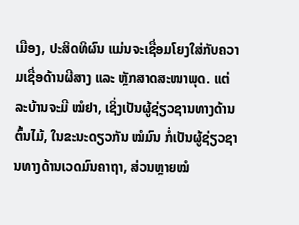ເມືອງ, ປະສິດທິຜົນ ແມ່ນຈະເຊື່ອມໂຍງໃສ່ກັບຄວາມເຊື່ອດ້ານຜີສາງ ແລະ ຫຼັກສາດສະໜາພຸດ. ແຕ່ລະບ້ານຈະມີ ໝໍຢາ, ເຊິ່ງເປັນຜູ້ຊ່ຽວຊານທາງດ້ານຕົ້ນໄມ້, ໃນຂະນະດຽວກັນ ໝໍມົນ ກໍ່ເປັນຜູ້ຊ່ຽວຊານທາງດ້ານເວດມົນຄາຖາ, ສ່ວນຫຼາຍໝໍ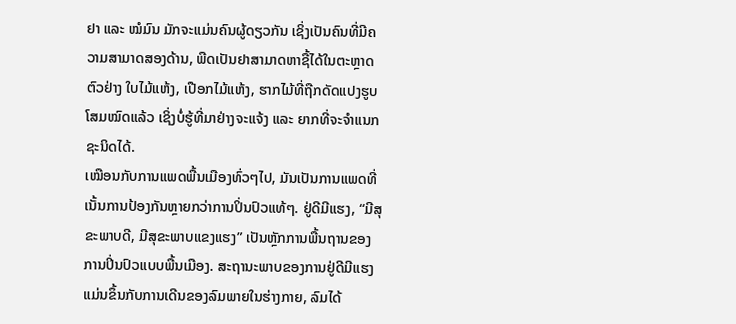ຢາ ແລະ ໝໍມົນ ມັກຈະແມ່ນຄົນຜູ້ດຽວກັນ ເຊິ່ງເປັນຄົນທີ່ມີຄວາມສາມາດສອງດ້ານ, ພືດເປັນຢາສາມາດຫາຊື້ໄດ້ໃນຕະຫຼາດ ຕົວຢ່າງ ໃບໄມ້ແຫ້ງ, ເປືອກໄມ້ແຫ້ງ, ຮາກໄມ້ທີ່ຖືກດັດແປງຮູບໂສມໝົດແລ້ວ ເຊິ່ງບໍ່ຮູ້ທີ່ມາຢ່າງຈະແຈ້ງ ແລະ ຍາກທີ່ຈະຈໍາແນກຊະນິດໄດ້.
ເໝືອນກັບການແພດພື້ນເມືອງທົ່ວໆໄປ, ມັນເປັນການແພດທີ່ເນັ້ນການປ້ອງກັນຫຼາຍກວ່າການປິ່ນປົວແທ້ໆ. ຢູ່ດີມີແຮງ, “ມີສຸຂະພາບດີ, ມີສຸຂະພາບແຂງແຮງ” ເປັນຫຼັກການພື້ນຖານຂອງການປິ່ນປົວແບບພື້ນເມືອງ. ສະຖານະພາບຂອງການຢູ່ດີມີແຮງ ແມ່ນຂຶ້ນກັບການເດີນຂອງລົມພາຍໃນຮ່າງກາຍ, ລົມໄດ້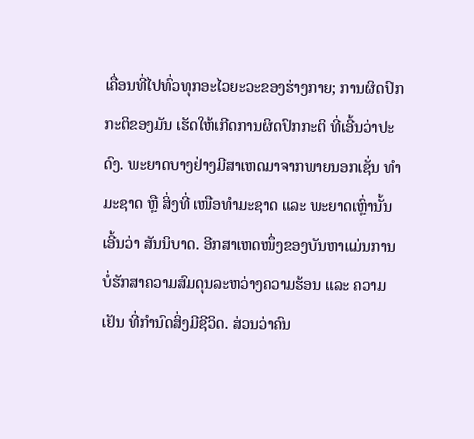ເຄື່ອນທີ່ໄປທົ່ວທຸກອະໄວຍະວະຂອງຮ່າງກາຍ; ການຜິດປົກກະຕິຂອງມັນ ເຮັດໃຫ້ເກີດການຜິດປົກກະຕິ ທີ່ເອີ້ນວ່າປະດົງ. ພະຍາດບາງຢ່າງມີສາເຫດມາຈາກພາຍນອກເຊັ່ນ ທໍາມະຊາດ ຫຼື ສິ່ງທີ່ ເໜືອທໍາມະຊາດ ແລະ ພະຍາດເຫຼົ່ານັ້ນເອີ້ນວ່າ ສັນນິບາດ. ອີກສາເຫດໜຶ່ງຂອງບັນຫາແມ່ນການບໍ່ຮັກສາຄວາມສົມດຸນລະຫວ່າງຄວາມຮ້ອນ ແລະ ຄວາມເຢັນ ທີ່ກໍານົດສິ່ງມີຊີວິດ. ສ່ວນວ່າຄົນ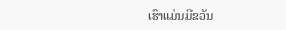ເຮົາແມ່ນມີຂວັນ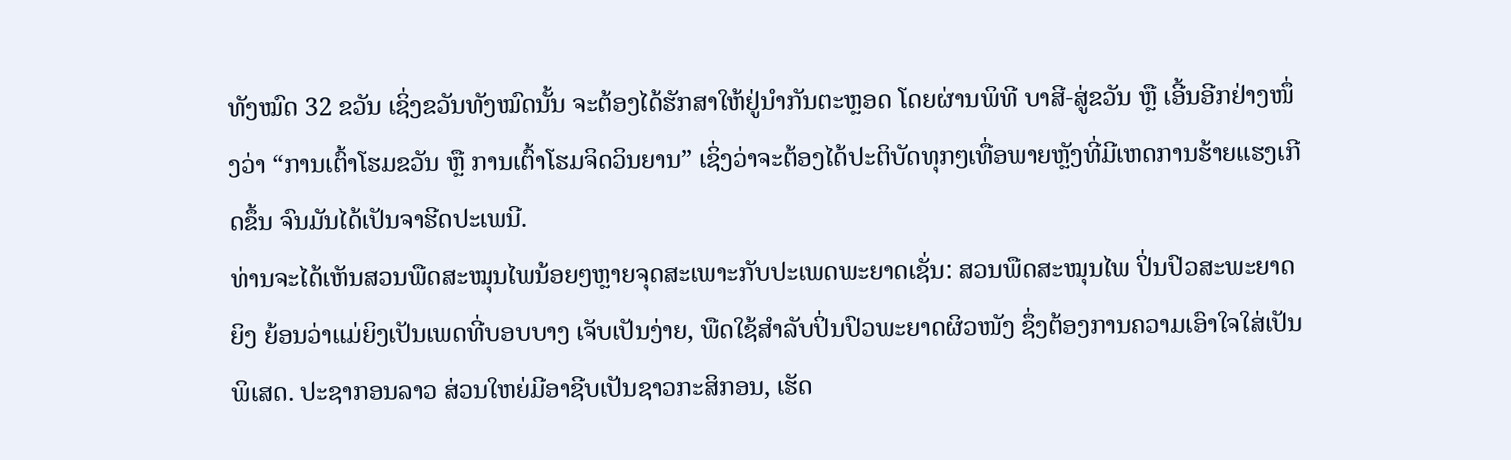ທັງໝົດ 32 ຂວັນ ເຊິ່ງຂວັນທັງໝົດນັ້ນ ຈະຕ້ອງໄດ້ຮັກສາໃຫ້ຢູ່ນໍາກັນຕະຫຼອດ ໂດຍຜ່ານພິທີ ບາສີ-ສູ່ຂວັນ ຫຼື ເອີ້ນອີກຢ່າງໜຶ່ງວ່າ “ການເຕົ້າໂຮມຂວັນ ຫຼື ການເຕົ້າໂຮມຈິດວິນຍານ” ເຊິ່ງວ່າຈະຕ້ອງໄດ້ປະຕິບັດທຸກໆເທື່ອພາຍຫຼັງທີ່ມີເຫດການຮ້າຍແຮງເກີດຂຶ້ນ ຈົນມັນໄດ້ເປັນຈາຮີດປະເພນີ.
ທ່ານຈະໄດ້ເຫັນສວນພືດສະໝຸນໄພນ້ອຍໆຫຼາຍຈຸດສະເພາະກັບປະເພດພະຍາດເຊັ່ນ: ສວນພືດສະໝຸນໄພ ປິ່ນປົວສະພະຍາດຍິງ ຍ້ອນວ່າແມ່ຍິງເປັນເພດທີ່ບອບບາງ ເຈັບເປັນງ່າຍ, ພືດໃຊ້ສໍາລັບປິ່ນປົວພະຍາດຜິວໜັງ ຊຶ່ງຕ້ອງການຄວາມເອົາໃຈໃສ່ເປັນພິເສດ. ປະຊາກອນລາວ ສ່ວນໃຫຍ່ມີອາຊີບເປັນຊາວກະສິກອນ, ເຮັດ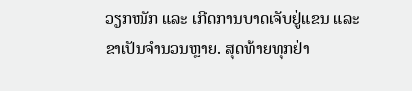ວຽກໜັກ ແລະ ເກີດການບາດເຈັບຢູ່ແຂນ ແລະ ຂາເປັນຈຳນວນຫຼາຍ. ສຸດທ້າຍທຸກຢ່າ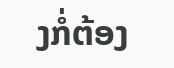ງກໍ່ຕ້ອງ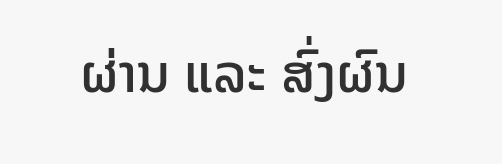ຜ່ານ ແລະ ສົ່ງຜົນ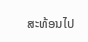ສະທ້ອນໄປ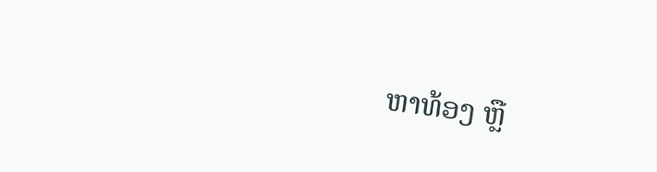ຫາທ້ອງ ຫຼື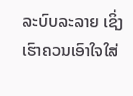ລະບົບລະລາຍ ເຊິ່ງເຮົາຄວນເອົາໃຈໃສ່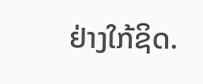ຢ່າງໃກ້ຊິດ.